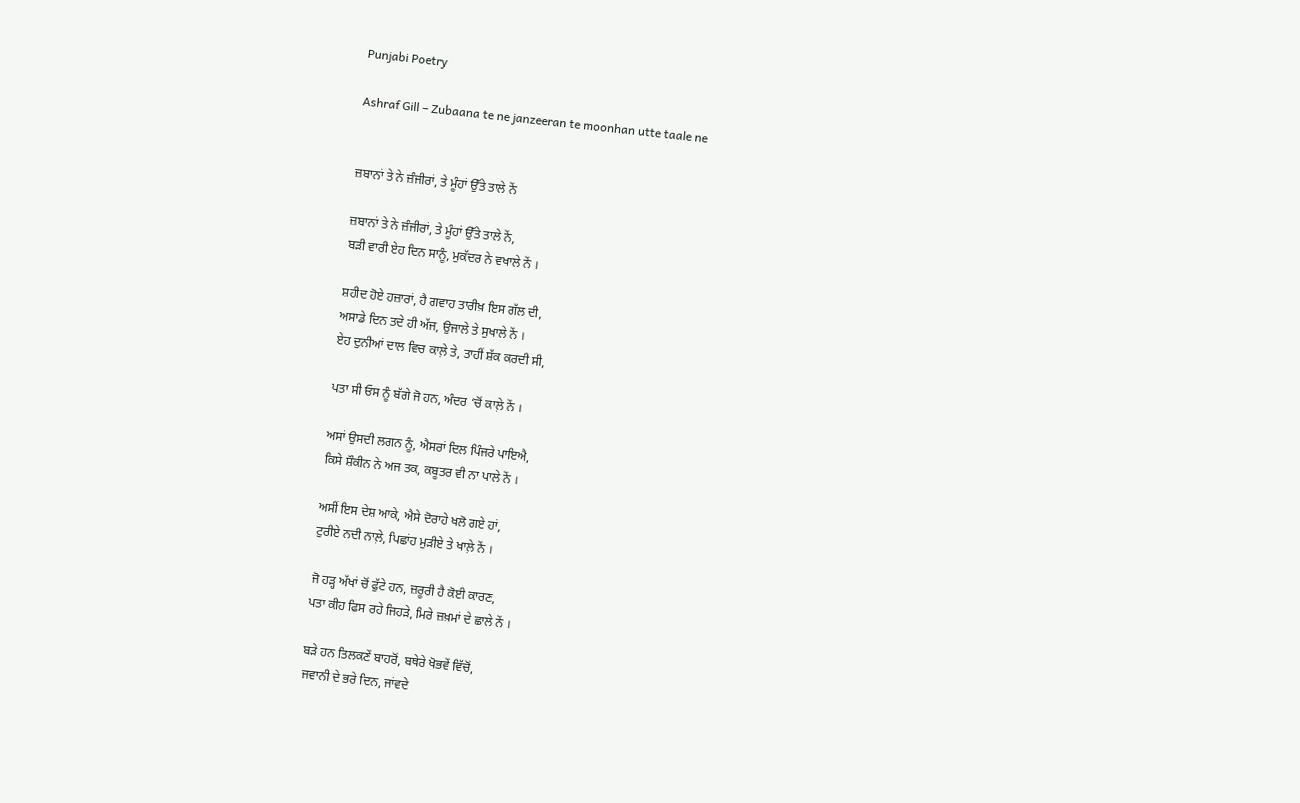Punjabi Poetry

Ashraf Gill – Zubaana te ne janzeeran te moonhan utte taale ne


ਜ਼ਬਾਨਾਂ ਤੇ ਨੇ ਜ਼ੰਜੀਰਾਂ, ਤੇ ਮੂੰਹਾਂ ਉੱਤੇ ਤਾਲੇ ਨੇਂ

ਜ਼ਬਾਨਾਂ ਤੇ ਨੇ ਜ਼ੰਜੀਰਾਂ, ਤੇ ਮੂੰਹਾਂ ਉੱਤੇ ਤਾਲੇ ਨੇਂ,
ਬੜੀ ਵਾਰੀ ਏਹ ਦਿਨ ਸਾਨੂੰ, ਮੁਕੱਦਰ ਨੇ ਵਖਾਲੇ ਨੇਂ ।

ਸ਼ਹੀਦ ਹੋਏ ਹਜ਼ਾਰਾਂ, ਹੈ ਗਵਾਹ ਤਾਰੀਖ਼ ਇਸ ਗੱਲ ਦੀ,
ਅਸਾਡੇ ਦਿਨ ਤਦੇ ਹੀ ਅੱਜ, ਉਜਾਲੇ ਤੇ ਸੁਖਾਲੇ ਨੇਂ ।
ਏਹ ਦੁਨੀਆਂ ਦਾਲ ਵਿਚ ਕਾਲ਼ੇ ਤੇ, ਤਾਹੀਂ ਸ਼ੱਕ ਕਰਦੀ ਸੀ,

ਪਤਾ ਸੀ ਓਸ ਨੂੰ ਬੱਗੇ ਜੋ ਹਨ, ਅੰਦਰ ‘ਚੋਂ ਕਾਲ਼ੇ ਨੇਂ ।

ਅਸਾਂ ਉਸਦੀ ਲਗਨ ਨੂੰ, ਐਸਰਾਂ ਦਿਲ ਪਿੰਜਰੇ ਪਾਇਐ,
ਕਿਸੇ ਸ਼ੌਕੀਨ ਨੇ ਅਜ ਤਕ, ਕਬੂਤਰ ਵੀ ਨਾ ਪਾਲੇ ਨੇਂ ।

ਅਸੀਂ ਇਸ ਦੇਸ਼ ਆਕੇ, ਐਸੇ ਦੋਰਾਹੇ ਖਲੋ ਗਏ ਹਾਂ,
ਟੁਰੀਏ ਨਦੀ ਨਾਲ਼ੇ, ਪਿਛਾਂਹ ਮੁੜੀਏ ਤੇ ਖਾਲ਼ੇ ਨੇਂ ।

ਜੋ ਹੜ੍ਹ ਅੱਖਾਂ ਚੋਂ ਫੁੱਟੇ ਹਨ, ਜ਼ਰੂਰੀ ਹੈ ਕੋਈ ਕਾਰਣ,
ਪਤਾ ਕੀਹ ਫਿਸ ਰਹੇ ਜਿਹੜੇ, ਮਿਰੇ ਜ਼ਖ਼ਮਾਂ ਦੇ ਛਾਲੇ ਨੇਂ ।

ਬੜੇ ਹਨ ਤਿਲਕਣੇਂ ਬਾਹਰੋਂ, ਬਥੇਰੇ ਖੋਭਵੇਂ ਵਿੱਚੋਂ,
ਜਵਾਨੀ ਦੇ ਭਰੇ ਦਿਨ, ਜਾਂਵਦੇ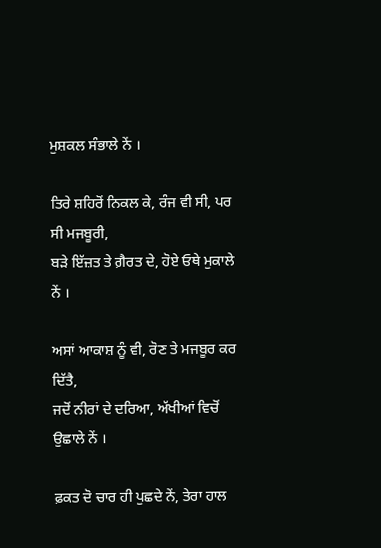ਮੁਸ਼ਕਲ ਸੰਭਾਲੇ ਨੇਂ ।

ਤਿਰੇ ਸ਼ਹਿਰੋਂ ਨਿਕਲ ਕੇ, ਰੰਜ ਵੀ ਸੀ, ਪਰ ਸੀ ਮਜਬੂਰੀ,
ਬੜੇ ਇੱਜ਼ਤ ਤੇ ਗ਼ੈਰਤ ਦੇ, ਹੋਏ ਓਥੇ ਮੁਕਾਲੇ ਨੇਂ ।

ਅਸਾਂ ਆਕਾਸ਼ ਨੂੰ ਵੀ, ਰੋਣ ਤੇ ਮਜਬੂਰ ਕਰ ਦਿੱਤੈ,
ਜਦੋਂ ਨੀਰਾਂ ਦੇ ਦਰਿਆ, ਅੱਖੀਆਂ ਵਿਚੋਂ ਉਛਾਲੇ ਨੇਂ ।

ਫ਼ਕਤ ਦੋ ਚਾਰ ਹੀ ਪੁਛਦੇ ਨੇਂ, ਤੇਰਾ ਹਾਲ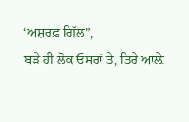‘ਅਸ਼ਰਫ਼ ਗਿੱਲ”,
ਬੜੇ ਹੀ ਲੋਕ ਓਸਰਾਂ ਤੇ, ਤਿਰੇ ਆਲ਼ੇ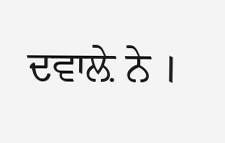ਦਵਾਲ਼ੇ ਨੇ ।